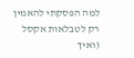למה הפסקתי להאמין רק לטבלאות אקסל (ואיך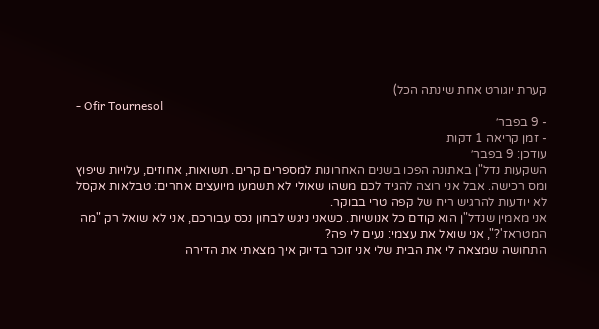קערת יוגורט אחת שינתה הכל)
- Ofir Tournesol
- 9 בפבר׳
- זמן קריאה 1 דקות
עודכן: 9 בפבר׳
השקעות נדל"ן באתונה הפכו בשנים האחרונות למספרים קרים. תשואות, אחוזים, עלויות שיפוץ ומס רכישה. אבל אני רוצה להגיד לכם משהו שאולי לא תשמעו מיועצים אחרים: טבלאות אקסל לא יודעות להרגיש ריח של קפה טרי בבוקר.
אני מאמין שנדל"ן הוא קודם כל אנושיות. כשאני ניגש לבחון נכס עבורכם, אני לא שואל רק "מה המטראז'?", אני שואל את עצמי: נעים לי פה?
התחושה שמצאה לי את הבית שלי אני זוכר בדיוק איך מצאתי את הדירה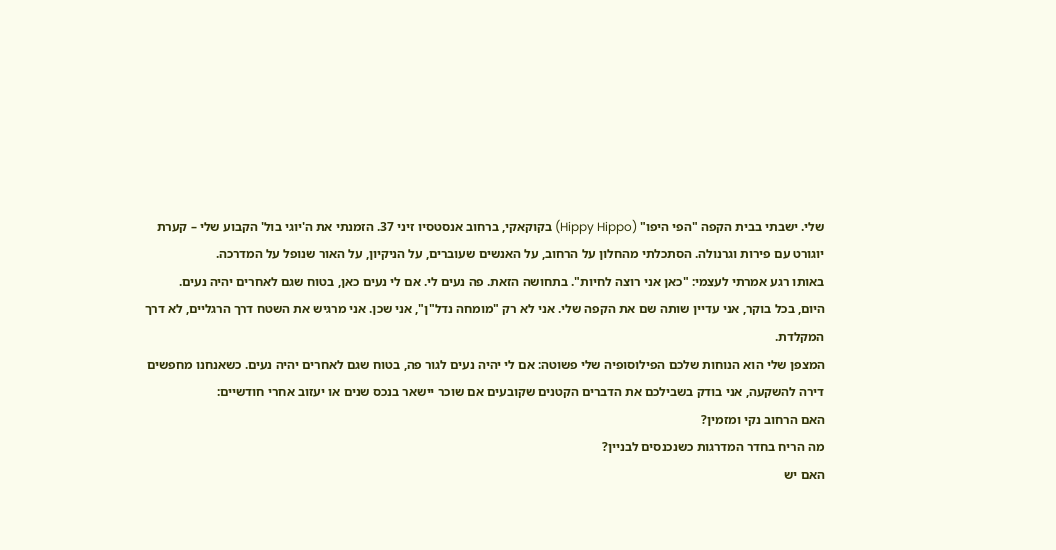שלי. ישבתי בבית הקפה "הפי היפו" (Hippy Hippo) בקוקאקי, ברחוב אנסטסיו זיני 37. הזמנתי את ה'יוגי בול' הקבוע שלי – קערת יוגורט עם פירות וגרנולה. הסתכלתי מהחלון על הרחוב, על האנשים שעוברים, על הניקיון, על האור שנופל על המדרכה.
באותו רגע אמרתי לעצמי: "כאן אני רוצה לחיות". בתחושה הזאת. פה נעים לי. אם לי נעים כאן, בטוח שגם לאחרים יהיה נעים.
היום, בכל בוקר, אני עדיין שותה שם את הקפה שלי. אני לא רק "מומחה נדל"ן", אני שכן. אני מרגיש את השטח דרך הרגליים, לא דרך המקלדת.
המצפן שלי הוא הנוחות שלכם הפילוסופיה שלי פשוטה: אם לי יהיה נעים לגור פה, בטוח שגם לאחרים יהיה נעים. כשאנחנו מחפשים דירה להשקעה, אני בודק בשבילכם את הדברים הקטנים שקובעים אם שוכר יישאר בנכס שנים או יעזוב אחרי חודשיים:
האם הרחוב נקי ומזמין?
מה הריח בחדר המדרגות כשנכנסים לבניין?
האם יש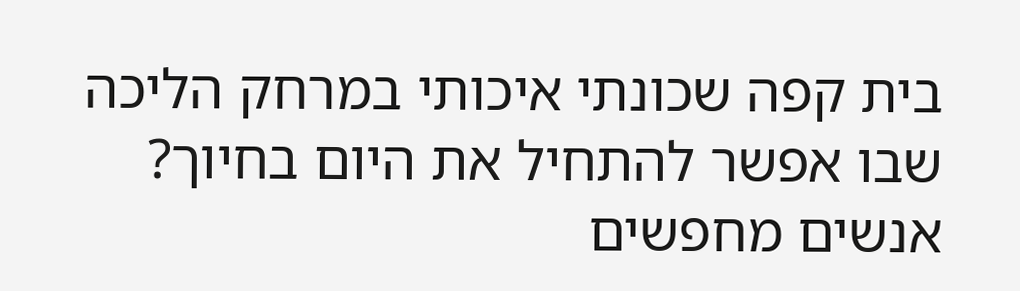בית קפה שכונתי איכותי במרחק הליכה שבו אפשר להתחיל את היום בחיוך?
אנשים מחפשים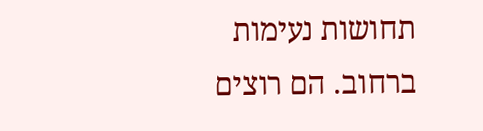תחושות נעימות ברחוב. הם רוצים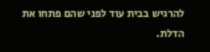להרגיש בבית עוד לפני שהם פתחו את הדלת.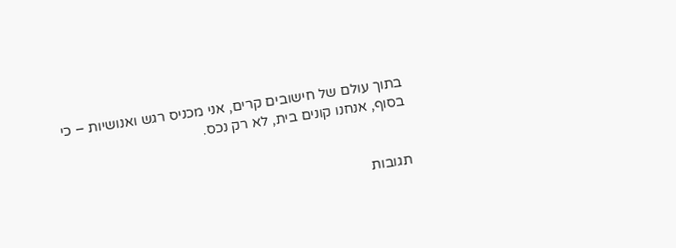בתוך עולם של חישובים קרים, אני מכניס רגש ואנושיות – כי בסוף, אנחנו קונים בית, לא רק נכס.


תגובות